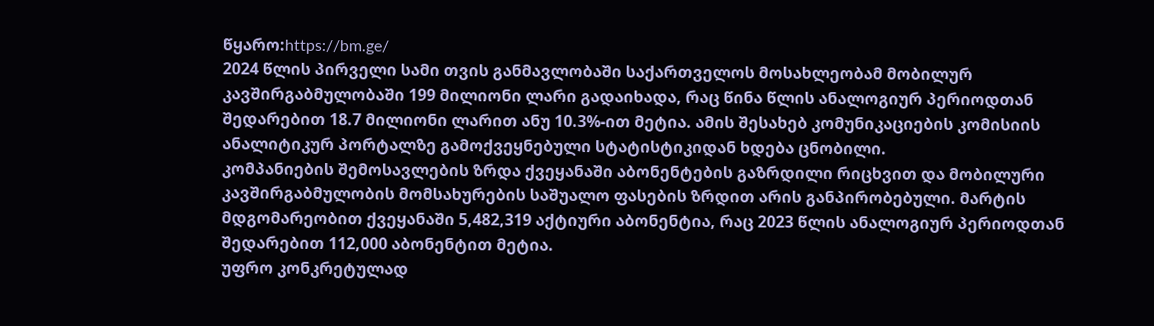წყარო:https://bm.ge/
2024 წლის პირველი სამი თვის განმავლობაში საქართველოს მოსახლეობამ მობილურ კავშირგაბმულობაში 199 მილიონი ლარი გადაიხადა, რაც წინა წლის ანალოგიურ პერიოდთან შედარებით 18.7 მილიონი ლარით ანუ 10.3%-ით მეტია. ამის შესახებ კომუნიკაციების კომისიის ანალიტიკურ პორტალზე გამოქვეყნებული სტატისტიკიდან ხდება ცნობილი.
კომპანიების შემოსავლების ზრდა ქვეყანაში აბონენტების გაზრდილი რიცხვით და მობილური კავშირგაბმულობის მომსახურების საშუალო ფასების ზრდით არის განპირობებული. მარტის მდგომარეობით ქვეყანაში 5,482,319 აქტიური აბონენტია, რაც 2023 წლის ანალოგიურ პერიოდთან შედარებით 112,000 აბონენტით მეტია.
უფრო კონკრეტულად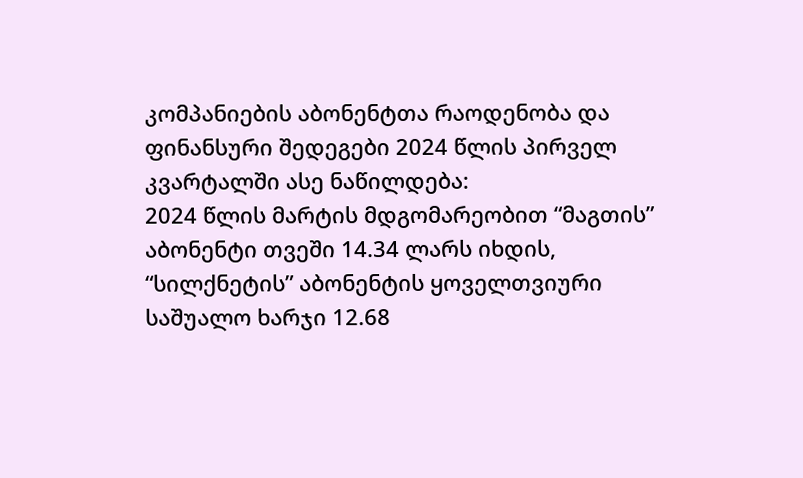კომპანიების აბონენტთა რაოდენობა და ფინანსური შედეგები 2024 წლის პირველ კვარტალში ასე ნაწილდება:
2024 წლის მარტის მდგომარეობით “მაგთის” აბონენტი თვეში 14.34 ლარს იხდის, “სილქნეტის” აბონენტის ყოველთვიური საშუალო ხარჯი 12.68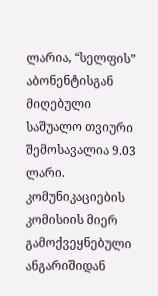ლარია, “სელფის” აბონენტისგან მიღებული საშუალო თვიური შემოსავალია 9.03 ლარი.
კომუნიკაციების კომისიის მიერ გამოქვეყნებული ანგარიშიდან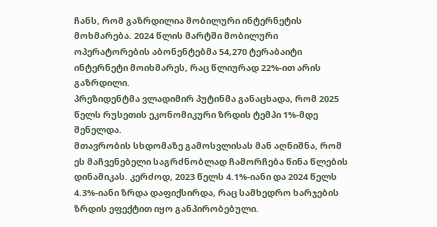ჩანს, რომ გაზრდილია მობილური ინტერნეტის მოხმარება. 2024 წლის მარტში მობილური ოპერატორების აბონენტებმა 54,270 ტერაბაიტი ინტერნეტი მოიხმარეს, რაც წლიურად 22%-ით არის გაზრდილი.
პრეზიდენტმა ვლადიმირ პუტინმა განაცხადა, რომ 2025 წელს რუსეთის ეკონომიკური ზრდის ტემპი 1%-მდე შენელდა.
მთავრობის სხდომაზე გამოსვლისას მან აღნიშნა, რომ ეს მაჩვენებელი საგრძნობლად ჩამორჩება წინა წლების დინამიკას. კერძოდ, 2023 წელს 4.1%-იანი და 2024 წელს 4.3%-იანი ზრდა დაფიქსირდა, რაც სამხედრო ხარჯების ზრდის ეფექტით იყო განპირობებული.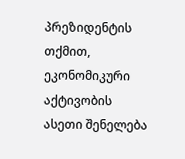პრეზიდენტის თქმით, ეკონომიკური აქტივობის ასეთი შენელება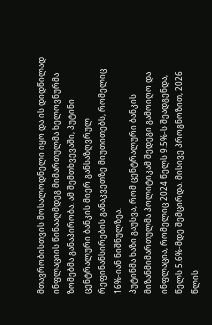მთავრობისთვის მოსალოდნელი იყო და ის დიდწილად ინფლაციის წინააღმდეგ მიმართულმა ხელოვნურმა ზომებმა განაპირობა. ამ შემთხვევაში, პუტინი ცენტრალური ბანკის მიერ განსაზღვრულ რეფინანსირების განაკვეთზე მიუთითებს, რომელიც 16%-იან ნიშნულზეა.
პუტინმა ხაზი გაუსვა, რომ ცენტრალური ბანკის მიზანმიმართულმა პოლიტიკამ შედეგი გამოიღო და ინფლაცია, რომელიც 2024 წელს 9.5%-ს შეადგენდა, წელს 5.6%-მდე შემცირდა. მისივე პროგნოზით, 2026 წლის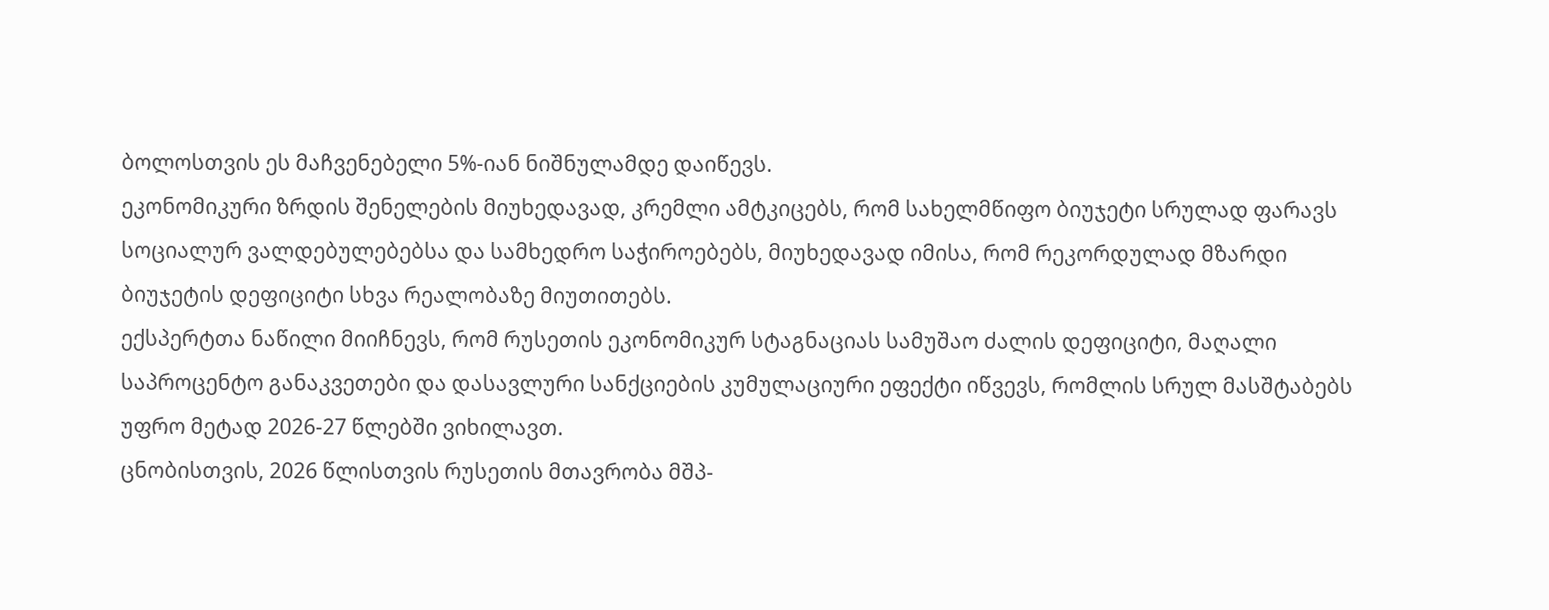ბოლოსთვის ეს მაჩვენებელი 5%-იან ნიშნულამდე დაიწევს.
ეკონომიკური ზრდის შენელების მიუხედავად, კრემლი ამტკიცებს, რომ სახელმწიფო ბიუჯეტი სრულად ფარავს სოციალურ ვალდებულებებსა და სამხედრო საჭიროებებს, მიუხედავად იმისა, რომ რეკორდულად მზარდი ბიუჯეტის დეფიციტი სხვა რეალობაზე მიუთითებს.
ექსპერტთა ნაწილი მიიჩნევს, რომ რუსეთის ეკონომიკურ სტაგნაციას სამუშაო ძალის დეფიციტი, მაღალი საპროცენტო განაკვეთები და დასავლური სანქციების კუმულაციური ეფექტი იწვევს, რომლის სრულ მასშტაბებს უფრო მეტად 2026-27 წლებში ვიხილავთ.
ცნობისთვის, 2026 წლისთვის რუსეთის მთავრობა მშპ-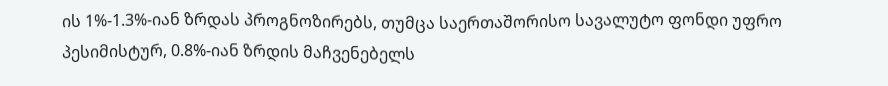ის 1%-1.3%-იან ზრდას პროგნოზირებს, თუმცა საერთაშორისო სავალუტო ფონდი უფრო პესიმისტურ, 0.8%-იან ზრდის მაჩვენებელს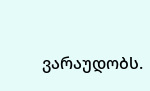ვარაუდობს.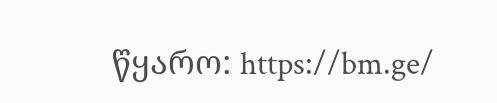წყარო: https://bm.ge/